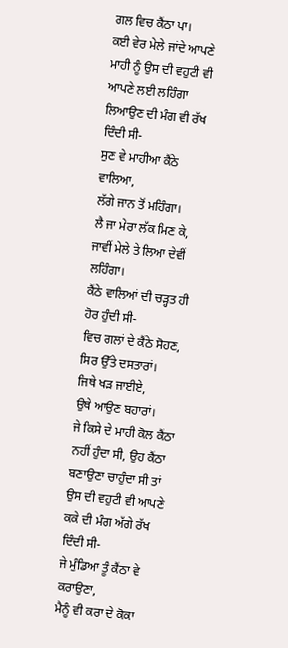ਗਲ ਵਿਚ ਕੈਂਠਾ ਪਾ।
ਕਈ ਵੇਰ ਮੇਲੇ ਜਾਂਦੇ ਆਪਣੇ ਮਾਹੀ ਨੂੰ ਉਸ ਦੀ ਵਹੁਟੀ ਵੀ ਆਪਣੇ ਲਈ ਲਹਿੰਗਾ ਲਿਆਉਣ ਦੀ ਮੰਗ ਵੀ ਰੱਖ ਦਿੰਦੀ ਸੀ-
ਸੁਣ ਵੇ ਮਾਹੀਆ ਕੈਂਠੇ ਵਾਲਿਆ,
ਲੱਗੇ ਜਾਨ ਤੋਂ ਮਹਿੰਗਾ।
ਲੈ ਜਾ ਮੇਰਾ ਲੱਕ ਮਿਣ ਕੇ,
ਜਾਵੀਂ ਮੇਲੇ ਤੇ ਲਿਆ ਦੇਵੀਂ ਲਹਿੰਗਾ।
ਕੈਂਠੇ ਵਾਲਿਆਂ ਦੀ ਚੜ੍ਹਤ ਹੀ ਹੋਰ ਹੁੰਦੀ ਸੀ-
ਵਿਚ ਗਲਾਂ ਦੇ ਕੈਂਠੇ ਸੋਹਣ,
ਸਿਰ ਉੱਤੇ ਦਸਤਾਰਾਂ।
ਜਿਥੇ ਖੜ ਜਾਈਏ,
ਉਥੇ ਆਉਣ ਬਹਾਰਾਂ।
ਜੇ ਕਿਸੇ ਦੇ ਮਾਹੀ ਕੋਲ ਕੈਂਠਾ ਨਹੀਂ ਹੁੰਦਾ ਸੀ, ਉਹ ਕੈਂਠਾ ਬਣਾਉਣਾ ਚਾਹੁੰਦਾ ਸੀ ਤਾਂ ਉਸ ਦੀ ਵਹੁਟੀ ਵੀ ਆਪਣੇ ਕਕੇ ਦੀ ਮੰਗ ਅੱਗੇ ਰੱਖ ਦਿੰਦੀ ਸੀ-
ਜੇ ਮੁੰਡਿਆ ਤੂੰ ਕੈਂਠਾ ਵੇ ਕਰਾਉਣਾ,
ਮੈਨੂੰ ਵੀ ਕਰਾ ਦੇ ਕੋਕਾ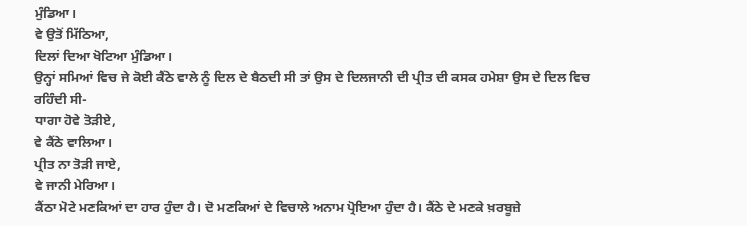ਮੁੰਡਿਆ।
ਵੇ ਉਤੋਂ ਮਿੱਠਿਆ,
ਦਿਲਾਂ ਦਿਆ ਖੋਟਿਆ ਮੁੰਡਿਆ।
ਉਨ੍ਹਾਂ ਸਮਿਆਂ ਵਿਚ ਜੇ ਕੋਈ ਕੈਂਠੇ ਵਾਲੇ ਨੂੰ ਦਿਲ ਦੇ ਬੈਠਦੀ ਸੀ ਤਾਂ ਉਸ ਦੇ ਦਿਲਜਾਨੀ ਦੀ ਪ੍ਰੀਤ ਦੀ ਕਸਕ ਹਮੇਸ਼ਾ ਉਸ ਦੇ ਦਿਲ ਵਿਚ ਰਹਿੰਦੀ ਸੀ-
ਧਾਗਾ ਹੋਵੇ ਤੋੜੀਏ,
ਵੇ ਕੈਂਠੇ ਵਾਲਿਆ।
ਪ੍ਰੀਤ ਨਾ ਤੋੜੀ ਜਾਏ,
ਵੇ ਜਾਨੀ ਮੇਰਿਆ।
ਕੈਂਠਾ ਮੋਟੇ ਮਣਕਿਆਂ ਦਾ ਹਾਰ ਹੁੰਦਾ ਹੈ। ਦੋ ਮਣਕਿਆਂ ਦੇ ਵਿਚਾਲੇ ਅਨਾਮ ਪ੍ਰੋਇਆ ਹੁੰਦਾ ਹੈ। ਕੈਂਠੇ ਦੇ ਮਣਕੇ ਖ਼ਰਬੂਜ਼ੇ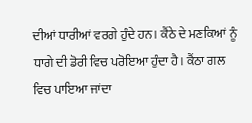ਦੀਆਂ ਧਾਰੀਆਂ ਵਰਗੇ ਹੁੰਦੇ ਹਨ। ਕੈਂਠੇ ਦੇ ਮਣਕਿਆਂ ਨੂੰ ਧਾਗੇ ਦੀ ਡੋਰੀ ਵਿਚ ਪਰੋਇਆ ਹੁੰਦਾ ਹੈ। ਕੈਂਠਾ ਗਲ ਵਿਚ ਪਾਇਆ ਜਾਂਦਾ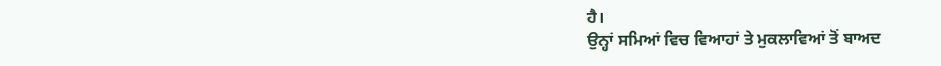ਹੈ।
ਉਨ੍ਹਾਂ ਸਮਿਆਂ ਵਿਚ ਵਿਆਹਾਂ ਤੇ ਮੁਕਲਾਵਿਆਂ ਤੋਂ ਬਾਅਦ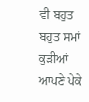ਵੀ ਬਹੁਤ ਬਹੁਤ ਸਮਾਂ ਕੁੜੀਆਂ ਆਪਣੇ ਪੇਕੇ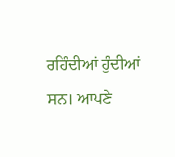ਰਹਿੰਦੀਆਂ ਹੁੰਦੀਆਂ ਸਨ। ਆਪਣੇ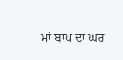ਮਾਂ ਬਾਪ ਦਾ ਘਰ